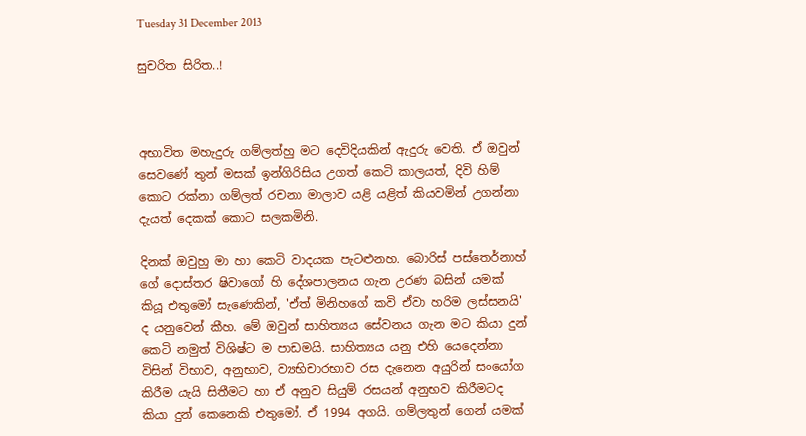Tuesday 31 December 2013

සුචරිත සිරිත..!



අභාවිත මහැදුරු ගම්ලත්හු මට දෙවිදියකින් ඇදුරු වෙති. ඒ ඔවුන් සෙවණේ තුන් මසක් ඉන්ගිරිසිය උගත් කෙටි කාලයත්, දිවි හිම් කොට රක්නා ගම්ලත් රචනා මාලාව යළි යළිත් කියවමින් උගන්නා දැයත් දෙකක් කොට සලකමිනි.

දිනක් ඔවුහු මා හා කෙටි වාදයක පැටළුනහ. බොරිස් පස්තෙර්නාහ් ගේ දොස්තර ෂිවාගෝ හි දේශපාලනය ගැන උරණ බසින් යමක් කියූ එතුමෝ සැණෙකින්, 'ඒත් මිනිහගේ කවි ඒවා හරිම ලස්සනයි' ද යනුවෙන් කීහ. මේ ඔවුන් සාහිත්‍යය සේවනය ගැන මට කියා දුන් කෙටි නමුත් විශිෂ්ට ම පාඩමයි. සාහිත්‍යය යනු එහි යෙදෙන්නා විසින් විභාව, අනුභාව, ව්‍යභිචාරභාව රස දැනෙන අයුරින් සංයෝග කිරීම යැයි සිතීමට හා ඒ අනුව සියුම් රසයන් අනුභව කිරීමටද කියා දුන් කෙනෙකි එතුමෝ. ඒ 1994 අගයි. ගම්ලතුන් ගෙන් යමක්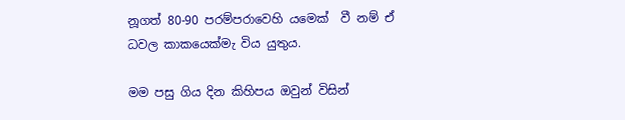නූගත් 80-90 පරම්පරාවෙහි යමෙක්  වී නම් ඒ ධවල කාකයෙක්මැ විය යුතුය.

මම පසු ගිය දින කිහිපය ඔවුන් විසින්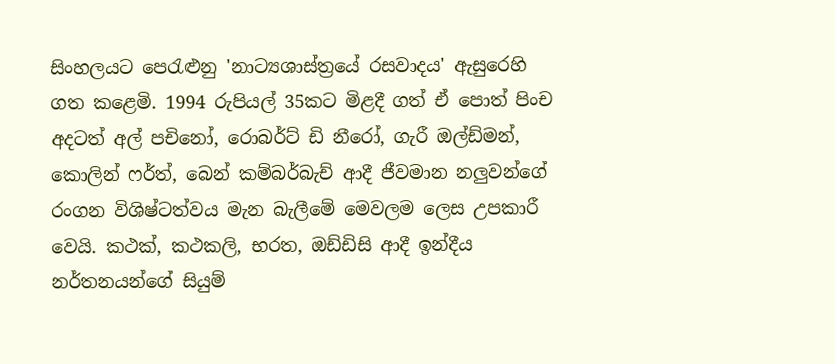සිංහලයට පෙරැළුනු 'නාට්‍යශාස්ත්‍රයේ රසවාදය' ඇසුරෙහි ගත කළෙමි. 1994 රුපියල් 35කට මිළදී ගත් ඒ පොත් පිංච අදටත් අල් පචිනෝ, රොබර්ට් ඩි නීරෝ, ගැරී ඔල්ඩ්මන්, කොලින් ෆර්ත්, බෙන් කම්බර්බැච් ආදී ජීවමාන නලුවන්ගේ රංගන විශිෂ්ටත්වය මැන බැලීමේ මෙවලම ලෙස උපකාරී වෙයි. කථක්, කථකලි, භරත, ඔඩ්ඩිසි ආදී ඉන්දීය නර්තනයන්ගේ සියුම්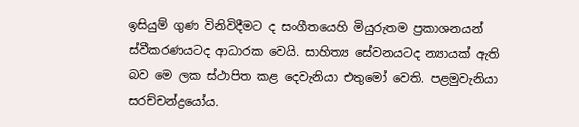ඉසියුම් ගුණ විනිවිදීමට ද සංගීතයෙහි මියුරුතම ප්‍රකාශනයන් ස්වීකරණයටද ආධාරක වෙයි. සාහිත්‍ය සේවනයටද න්‍යායක් ඇති බව මෙ ලක ස්ථාපිත කළ දෙවැනියා එතුමෝ වෙති. පළමුවැනියා සරච්චන්ද්‍රයෝය.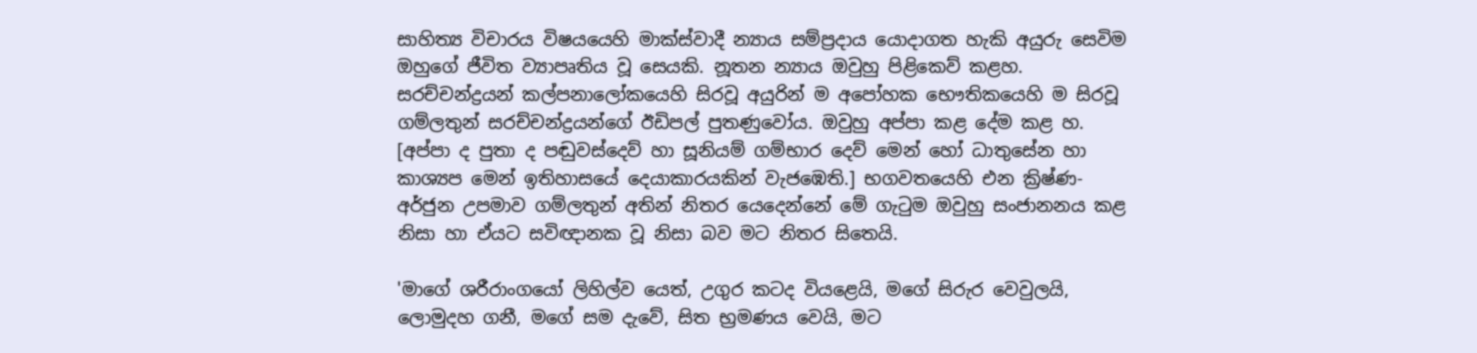සාහිත්‍ය විචාරය විෂයයෙහි මාක්ස්වාදී න්‍යාය සම්ප්‍රදාය යොදාගත හැකි අයුරු සෙවිම ඔහුගේ ජීවිත ව්‍යාපෘතිය වූ සෙයකි. නූතන න්‍යාය ඔවුහු පිළිකෙව් කළහ. සරච්චන්ද්‍රයන් කල්පනාලෝකයෙහි සිරවූ අයුරින් ම අපෝහක භෞතිකයෙහි ම සිරවූ ගම්ලතුන් සරච්චන්ද්‍රයන්ගේ ඊඩිපල් පුතණුවෝය. ඔවුහු අප්පා කළ දේම කළ හ. [අප්පා ද පුතා ද පඬුවස්දෙව් හා සූනියම් ගම්භාර දෙව් මෙන් හෝ ධාතුසේන හා කාශ්‍යප මෙන් ඉතිහාසයේ දෙයාකාරයකින් වැජඹෙති.] භගවතයෙහි එන ක්‍රිෂ්ණ-අර්ජුන උපමාව ගම්ලතුන් අතින් නිතර යෙදෙන්නේ මේ ගැටුම ඔවුහු සංජානනය කළ නිසා හා ඒයට සවිඥානක වූ නිසා බව මට නිතර සිතෙයි.

'මාගේ ශරීරාංගයෝ ලිහිල්ව යෙත්, උගුර කටද වියළෙයි, මගේ සිරුර වෙවුලයි, ලොමුදහ ගනී, මගේ සම දැවේ, සිත භ්‍රමණය වෙයි, මට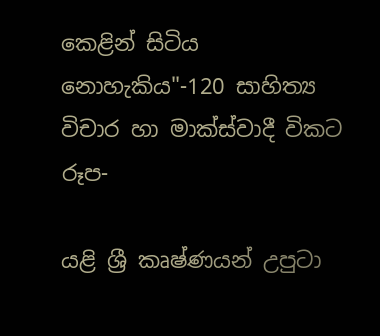කෙළින් සිටිය නොහැකිය"-120 සාහිත්‍ය විචාර හා මාක්ස්වාදී විකට රූප-

යළි ශ්‍රී කෘෂ්ණයන් උපුටා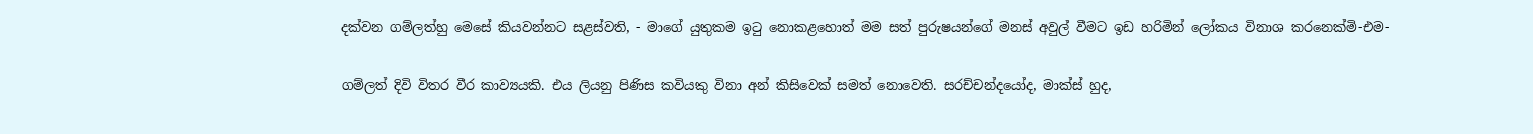දක්වන ගම්ලත්හු මෙසේ කියවන්නට සළස්වති, - මාගේ යුතුකම ඉටු නොකළහොත් මම සත් පුරුෂයන්ගේ මනස් අවුල් වීමට ඉඩ හරිමින් ලෝකය විනාශ කරනෙක්මි-එම-

ගම්ලත් දිවි විතර වීර කාව්‍යයකි. එය ලියනු පිණිස කවියකු විනා අන් කිසිවෙක් සමත් නොවෙති. සරච්චන්දයෝද, මාක්ස් හුද,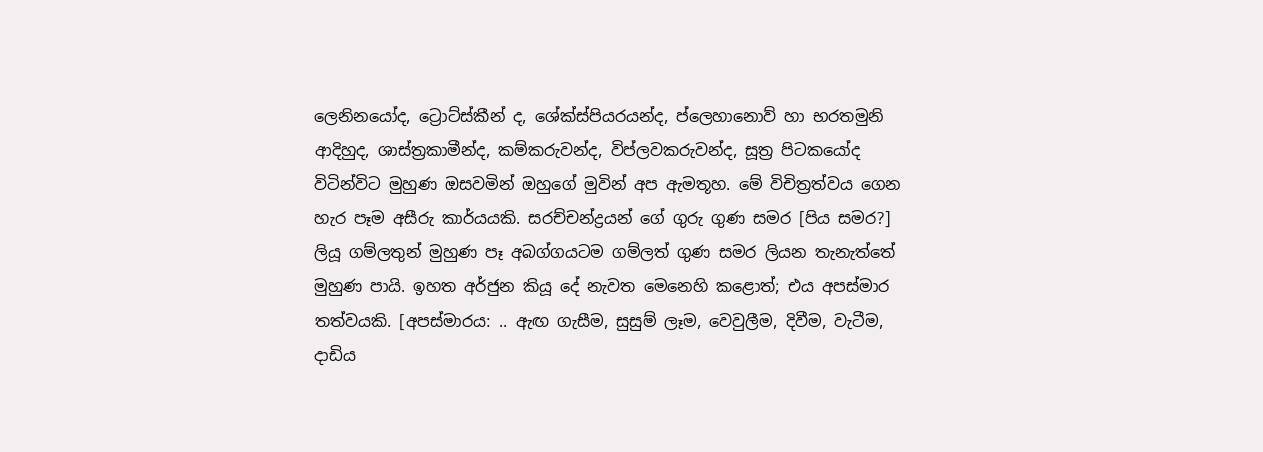ලෙනිනයෝද, ට්‍රොට්ස්කීන් ද, ශේක්ස්පියරයන්ද, ප්ලෙහානොව් හා භරතමුනි ආදිහුද, ශාස්ත්‍රකාමීන්ද, කම්කරුවන්ද, විප්ලවකරුවන්ද, සූත්‍ර පිටකයෝද විටින්විට මුහුණ ඔසවමින් ඔහුගේ මුවින් අප ඇමතූහ. මේ විචිත්‍රත්වය ගෙන හැර පෑම අසීරු කාර්යයකි. සරච්චන්ද්‍රයන් ගේ ගුරු ගුණ සමර [පිය සමර?] ලියූ ගම්ලතුන් මුහුණ පෑ අබග්ගයටම ගම්ලත් ගුණ සමර ලියන තැනැත්තේ මුහුණ පායි. ඉහත අර්ජුන කියූ දේ නැවත මෙනෙහි කළොත්; එය අපස්මාර තත්වයකි. [අපස්මාරය: .. ඇඟ ගැසීම, සුසුම් ලෑම, වෙවුලීම, දිවීම, වැටීම, දාඩිය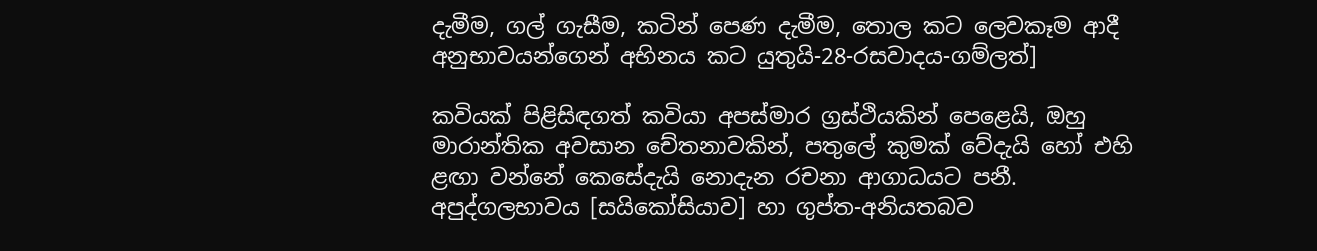දැමීම, ගල් ගැසීම, කටින් පෙණ දැමීම, තොල කට ලෙවකෑම ආදී අනුභාවයන්ගෙන් අභිනය කට යුතුයි-28-රසවාදය-ගම්ලත්]

කවියක් පිළිසිඳගත් කවියා අපස්මාර ග්‍රස්ථියකින් පෙළෙයි, ඔහු මාරාන්තික අවසාන චේතනාවකින්, පතුලේ කුමක් වේදැයි හෝ එහි ළඟා වන්නේ කෙසේදැයි නොදැන රචනා ආගාධයට පනී. අපුද්ගලභාවය [සයිකෝසියාව] හා ගුප්ත-අනියතබව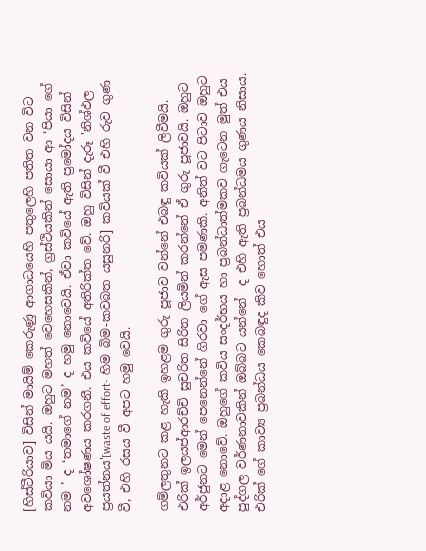[හිස්ටීරියාව] විසින් මායිම් කෙරුණු ආගාධයෙහි පතුලෙහි පතිත වන විට කවියා මිය යයි. ඔහුට මහත් වෙහෙසකින්, ග්‍රස්ථියකින් සොයා ආ ‘පියා ගේ නම ’ ද ‘තමාගේ නම’ ද හමු නොවෙයි. ඒවා කවියේ ඇති ප්‍රමෝදය විසින් අවශෝෂණය කරගනී. එය කවියේ අතිරික්ත වේ. ඔහු විසින් දැරූ 'නිශ්ඵල ප්‍රයත්නය'[waste of effort- හිම බිම-කවබත ‍යසුනරි] කවියක් වී එහි රුව ගුණ වී, එහි රසය වී අපට හමු වෙයි.

ගම්ලතුනට කළ හැකි ඉහළම ගුරු පූජාව වන්නේ එබඳු කවියක් ලිවීමයි. එරික් ඉලයප්ආරච්චි සුචරිත සිරිත ලියමින් කරන්නේ ඒ ගුරු පූජාවයි. ඔහුට අර්ජුනට මෙන් පෙනෙන්නේ ගිරවා ගේ ඇස පමණකි. අනිත් වට පිටාව ඔහුට අදාළ නොවේ. ඔහුගේ කවිය සංදර්භය හා ප්‍රබන්ධාත්මකව ගැටෙන මුත් එය පුද්ගල වර්ණනාවකින් ඔබ්බට යන්නේ  ද එහි ඇති ප්‍රබන්ධමය ගුණය නිසාය. එරික් ගේ කාව්‍ය ප්‍රබන්ධය කෙබඳුද කිව හොත් එය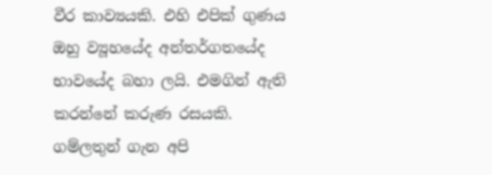වීර කාව්‍යයකි. එහි එපික් ගුණය ඔහු ව්‍යූහයේද අන්තර්ගතයේද භාවයේද බහා ලයි. එමගින් ඇති කරන්නේ කරුණ රසයකි. ගම්ලතුන් ගැන අපි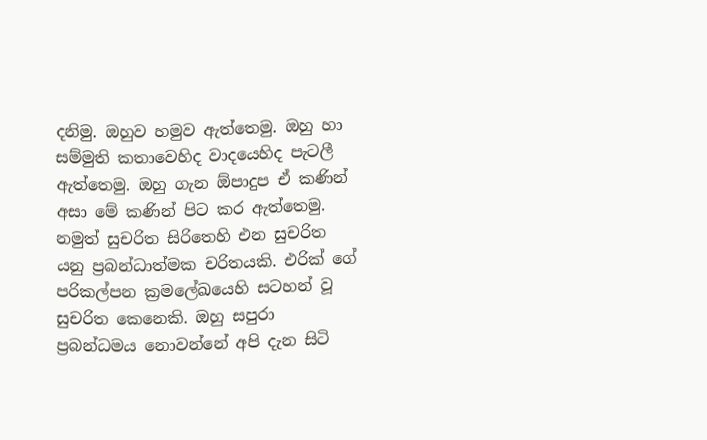දනිමු. ඔහුව හමුව ඇත්තෙමු. ඔහු හා සම්මුති කතාවෙහිද වාදයෙහිද පැටලී ඇත්තෙමු. ඔහු ගැන ඕපාදුප ඒ කණින් අසා මේ කණින් පිට කර ඇත්තෙමු. නමුත් සුචරිත සිරිතෙහි එන සුචරිත යනු ප්‍රබන්ධාත්මක චරිතයකි. එරික් ගේ පරිකල්පන ක්‍රමලේඛයෙහි සටහන් වූ සුචරිත කෙනෙකි. ඔහු සපුරා ප්‍රබන්ධමය නොවන්නේ අපි දැන සිටි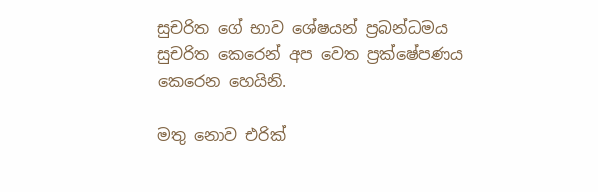සුචරිත ගේ භාව ශේෂයන් ප්‍රබන්ධමය සුචරිත කෙරෙන් අප වෙත ප්‍රක්ෂේපණය කෙරෙන හෙයිනි.

මතු නොව එරික්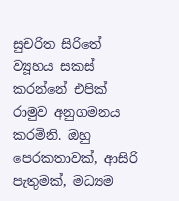සුචරිත සිරිතේ ව්‍යූහය සකස් කරන්නේ එපික් රාමුව අනුගමනය කරමිනි. ඔහු පෙරකතාවක්, ආසිරි පැතුමක්, මධ්‍යම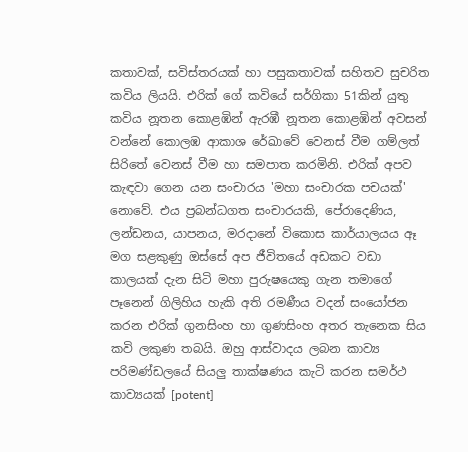කතාවක්, සවිස්තරයක් හා පසුකතාවක් සහිතව සුචරිත කවිය ලියයි. එරික් ගේ කවියේ සර්ගිකා 51කින් යුතු කවිය නූතන කොළඹින් ඇරඹී නූතන කොළඹින් අවසන් වන්නේ කොලඹ ආකාශ රේඛාවේ වෙනස් වීම ගම්ලත් සිරිතේ වෙනස් වීම හා සමපාත කරමිනි. එරික් අපව කැඳවා ගෙන යන සංචාරය 'මහා සංචාරක පචයක්' නොවේ. එය ප්‍රබන්ධගත සංචාරයකි, පේරාදෙණිය, ලන්ඩනය, යාපනය, මරදානේ විකොස කාර්යාලයය ඈ මග සළකුණු ඔස්සේ අප ජීවිතයේ අඩකට වඩා කාලයක් දැන සිටි මහා පුරුෂයෙකු ගැන තමාගේ පෑනෙන් ගිලිහිය හැකි අති රමණීය වදන් සංයෝජන කරන එරික් ගුනසිංහ හා ගුණසිංහ අතර තැනෙක සිය කවි ලකුණ තබයි. ඔහු ආස්වාදය ලබන කාව්‍ය පරිමණ්ඩලයේ සියලු තාක්ෂණය කැටි කරන සමර්ථ කාව්‍යයක් [potent]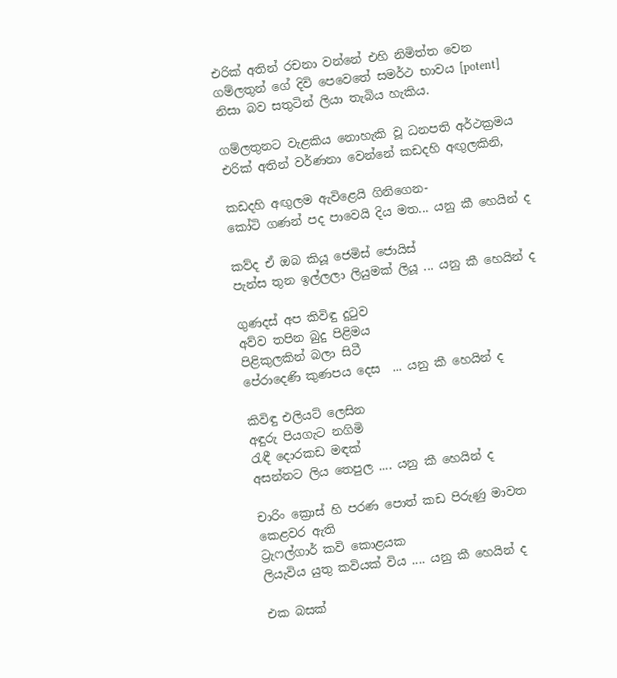එරික් අතින් රචනා වන්නේ එහි නිමිත්ත වෙන ගම්ලතුන් ගේ දිවි පෙවෙතේ සමර්ථ භාවය [potent] නිසා බව සතුටින් ලියා තැබිය හැකිය.

ගම්ලතුනට වැළකිය නොහැකි වූ ධනපති අර්ථක්‍රමය එරික් අතින් වර්ණනා වෙන්නේ කඩදහි අඟුලකිනි,

කඩදහි අඟුලම ඇවිළෙයි ගිනිගෙන-
කෝටි ගණන් පද පාවෙයි දිය මත... යනු කී හෙයින් ද

කව්ද ඒ ඔබ කියූ ජෙමිස් ජොයිස්
පැන්ස තුන ඉල්ලලා ලියුමක් ලියූ ... යනු කී හෙයින් ද

ගුණදස් අප කිවිඳු දුටුව
අව්ව තපින බුදු පිළිමය
පිළිකුලකින් බලා සිටී
පේරාදෙණි කුණපය දෙස  ... යනු කී හෙයින් ද

කිවිඳු එලියට් ලෙසින
අඳුරු පියගැට නගිමි
රැඳී දොරකඩ මඳක්
අසන්නට ලිය තෙපුල .... යනු කී හෙයින් ද

චාරිං ක්‍රොස් හි පරණ පොත් කඩ පිරුණු මාවත කෙළවර ඇති
ට්‍රැෆල්ගාර් කවි කොළයක
ලියැවිය යුතු කවියක් විය .... යනු කී හෙයින් ද

එක බසක්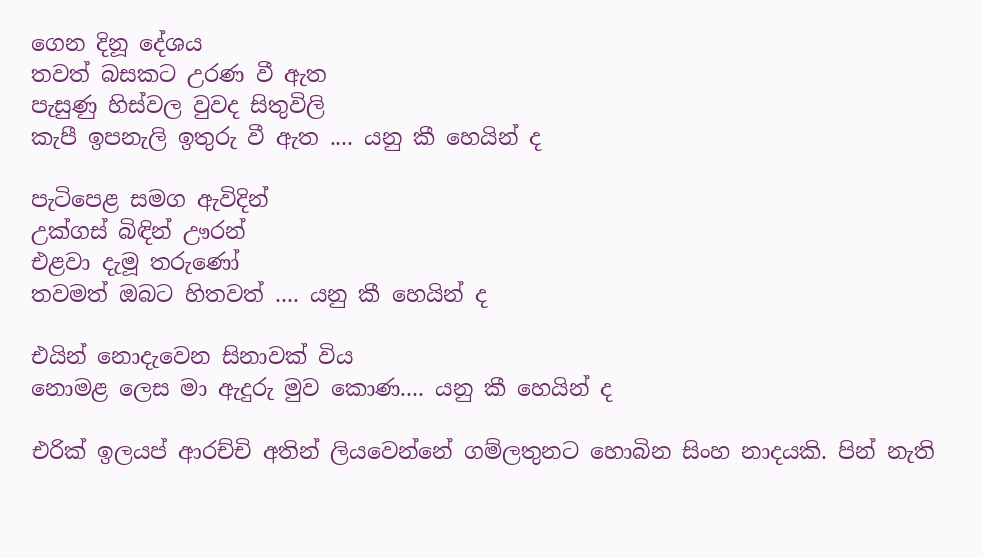ගෙන දිනූ දේශය
තවත් බසකට උරණ වී ඇත
පැසුණු හිස්වල වුවද සිතුවිලි
කැපී ඉපනැලි ඉතුරු වී ඇත .... යනු කී හෙයින් ද

පැටිපෙළ සමග ඇවිදින්
උක්ගස් බිඳින් ඌරන්
එළවා දැමූ තරුණෝ
තවමත් ඔබට හිතවත් .... යනු කී හෙයින් ද

එයින් නොදැවෙන සිනාවක් විය
නොමළ ලෙස මා ඇදුරු මුව කොණ.... යනු කී හෙයින් ද

එරික් ඉලයප් ආරච්චි අතින් ලියවෙන්නේ ගම්ලතුනට හොබින සිංහ නාදයකි. පින් නැති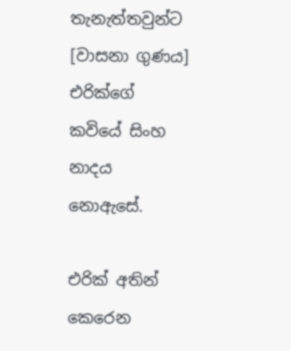තැනැත්තවුන්ට [වාසනා ගුණය] එරික්ගේ කවියේ සිංහ නාදය නොඇසේ.

එරික් අතින් කෙරෙන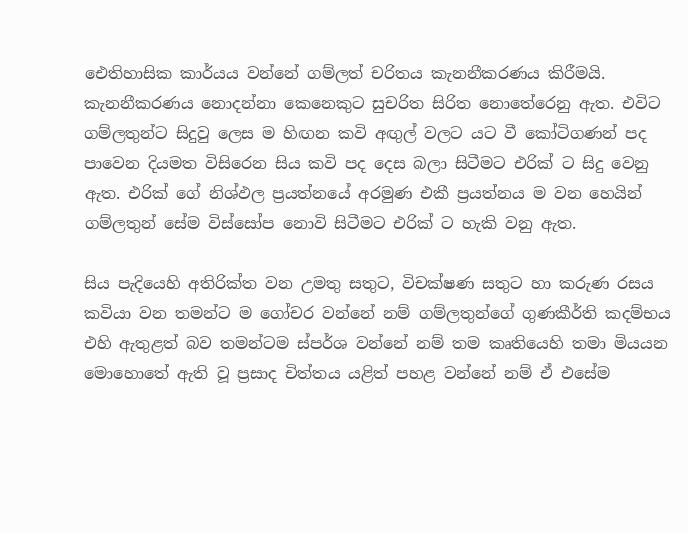ඓතිහාසික කාර්යය වන්නේ ගම්ලත් චරිතය කැනනීකරණය කිරීමයි. කැනනීකරණය නොදන්නා කෙනෙකුට සුචරිත සිරිත නොතේරෙනු ඇත. එවිට ගම්ලතුන්ට සිදුවු ලෙස ම හිඟන කවි අඟුල් වලට යට වී කෝටිගණන් පද පාවෙන දියමත විසිරෙන සිය කවි පද දෙස බලා සිටීමට එරික් ට සිදු වෙනු ඇත. එරික් ගේ නිශ්ඵල ප්‍රයත්නයේ අරමුණ එකී ප්‍රයත්නය ම වන හෙයින් ගම්ලතුන් සේම විස්සෝප නොවි සිටීමට එරික් ට හැකි වනු ඇත.

සිය පැදියෙහි අතිරික්ත වන උමතු සතුට, විචක්ෂණ සතුට හා කරුණ රසය කවියා වන තමන්ට ම ගෝචර වන්නේ නම් ගම්ලතුන්ගේ ගුණකීර්ති කදම්භය එහි ඇතුළත් බව තමන්ටම ස්පර්ශ වන්නේ නම් තම කෘතියෙහි තමා මියයන මොහොතේ ඇති වූ ප්‍රසාද චිත්තය යළිත් පහළ වන්නේ නම් ඒ එසේම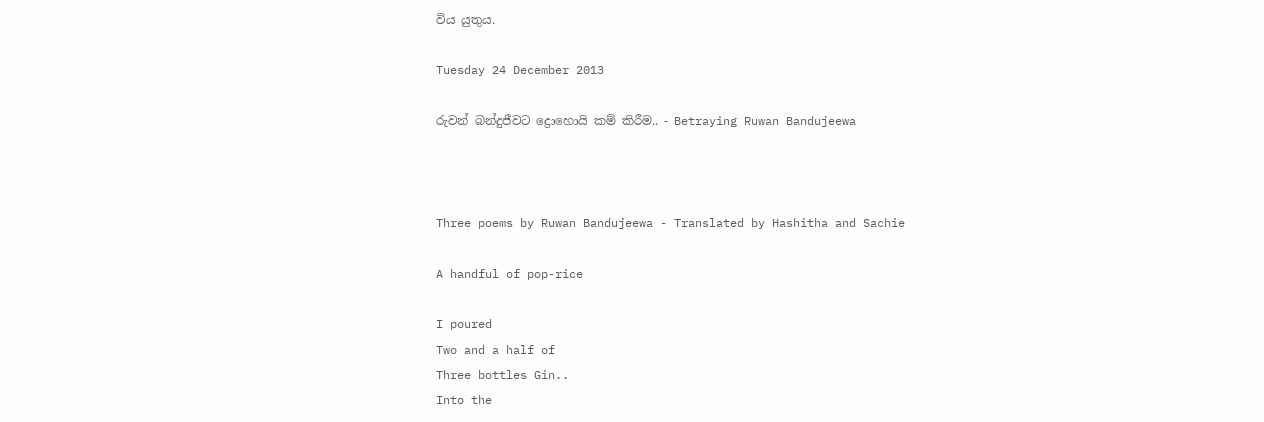විය යුතුය.

Tuesday 24 December 2013

රුවන් බන්දුජීවට ද්‍රොහොයි කම් කිරීම.. - Betraying Ruwan Bandujeewa



Three poems by Ruwan Bandujeewa - Translated by Hashitha and Sachie

A handful of pop-rice

I poured
Two and a half of
Three bottles Gin..
Into the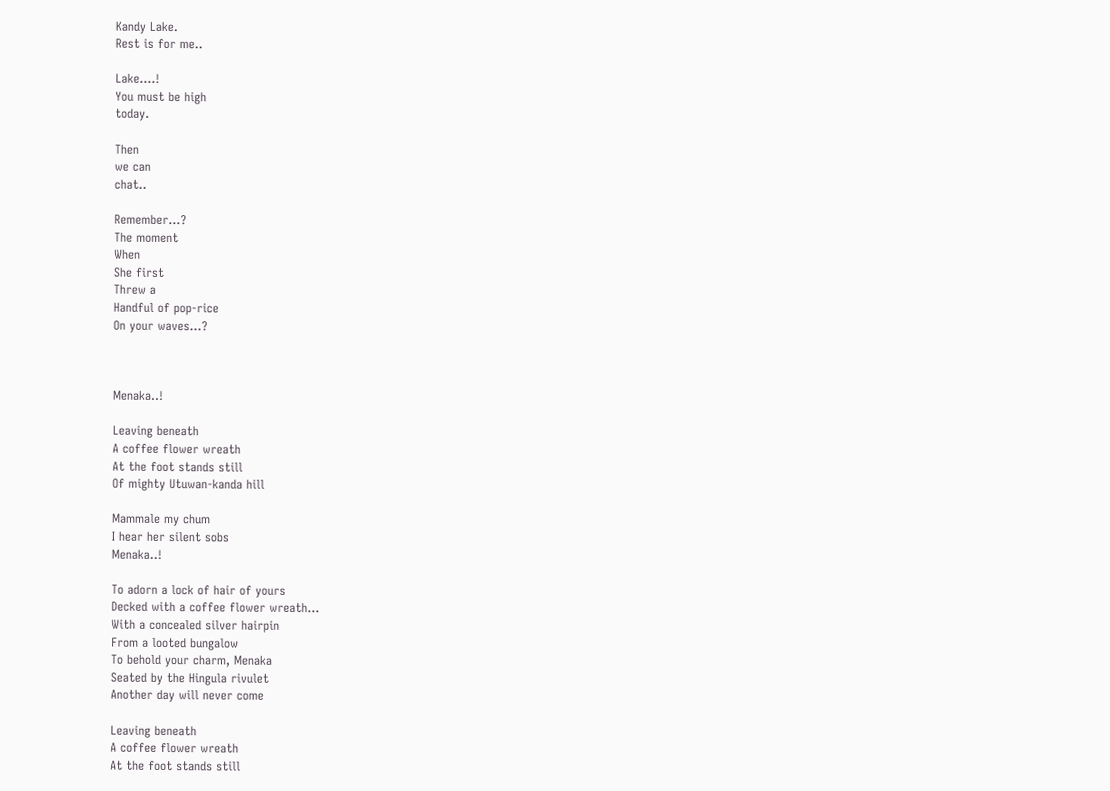Kandy Lake.
Rest is for me..

Lake….!
You must be high
today.

Then
we can
chat..

Remember…?
The moment
When
She first
Threw a
Handful of pop-rice
On your waves…?



Menaka..!

Leaving beneath
A coffee flower wreath
At the foot stands still
Of mighty Utuwan-kanda hill

Mammale my chum
I hear her silent sobs
Menaka..!

To adorn a lock of hair of yours
Decked with a coffee flower wreath…
With a concealed silver hairpin
From a looted bungalow
To behold your charm, Menaka
Seated by the Hingula rivulet
Another day will never come

Leaving beneath
A coffee flower wreath
At the foot stands still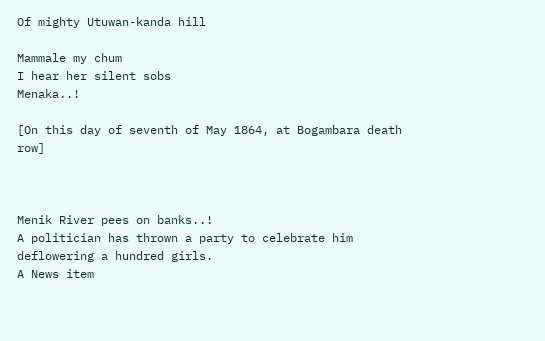Of mighty Utuwan-kanda hill

Mammale my chum
I hear her silent sobs
Menaka..!

[On this day of seventh of May 1864, at Bogambara death row]



Menik River pees on banks..!
A politician has thrown a party to celebrate him deflowering a hundred girls.
A News item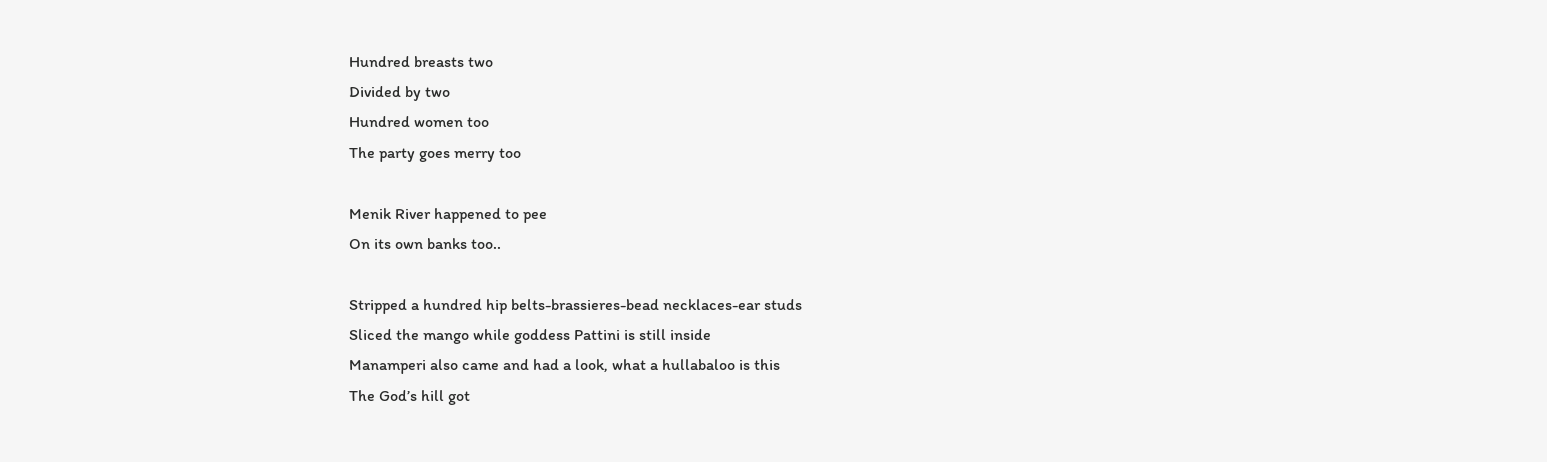Hundred breasts two
Divided by two
Hundred women too
The party goes merry too

Menik River happened to pee
On its own banks too..

Stripped a hundred hip belts-brassieres-bead necklaces-ear studs
Sliced the mango while goddess Pattini is still inside
Manamperi also came and had a look, what a hullabaloo is this
The God’s hill got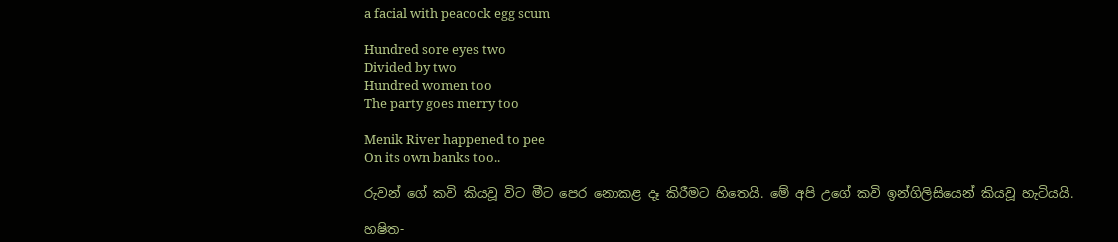a facial with peacock egg scum

Hundred sore eyes two
Divided by two
Hundred women too
The party goes merry too

Menik River happened to pee
On its own banks too..

රුවන් ගේ කවි කියවූ විට මීට පෙර නොකළ දෑ කිරීමට හිතෙයි. මේ අපි උගේ කවි ඉන්ගිලිසියෙන් කියවූ හැටියයි.

හෂිත-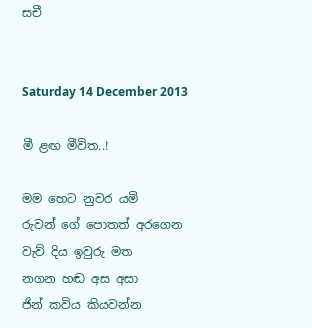සචී


Saturday 14 December 2013

මී ළඟ මීවිත..!

මම හෙට නුවර යමි
රුවන් ගේ පොතත් අරගෙන
වැව් දිය ඉවුරු මත
නගන හඬ අස අසා
ජින් කවිය කියවන්න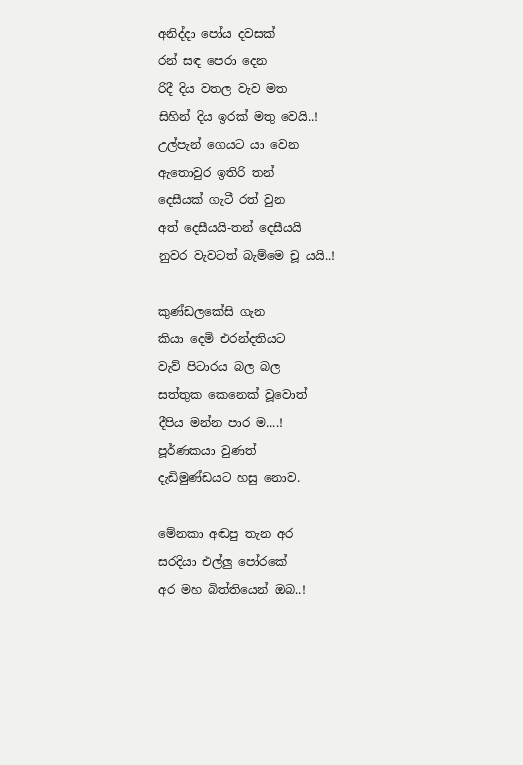අනිද්දා පෝය දවසක්
රන් සඳ පෙරා දෙන
රිදී දිය වතල වැව මත
සිහින් දිය ඉරක් මතු වෙයි..!
උල්පැන් ගෙයට යා වෙන
ඇතොවුර ඉතිරි තන්
දෙසීයක් ගැටී රත් වුන
අත් දෙසීයයි-තන් දෙසීයයි
නුවර වැවටත් බැම්මෙ චූ යයි..!

කුණ්ඩලකේසි ගැන
කියා දෙමි එරන්දතියට
වැව් පිටාරය බල බල
සත්තුක කෙනෙක් වූවොත්
දීපිය මන්න පාර ම....!
පූර්ණකයා වුණත්
දැඩිමුණ්ඩයට හසු නොව.

මේනකා අඬපු තැන අර
සරදියා එල්ලු පෝරකේ
අර මහ බිත්තියෙන් ඔබ..!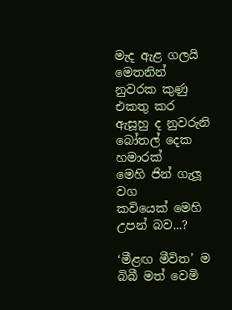මැද ඇළ ගලයි මෙතනින්
නුවරක කුණු එකතු කර
ඇසූහු ද නුවරුනි
බෝතල් දෙක හමාරක්
මෙහි ජින් ගැලූ වග
කවියෙක් මෙහි උපන් බව...?

‘මීළඟ මීවිත’ ම
බිබී මත් වෙමි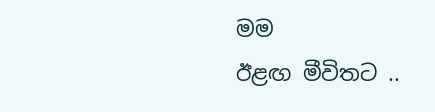මම
ඊළඟ මීවිතට ..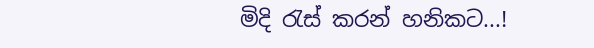මිදි රැස් කරන් හනිකට...!